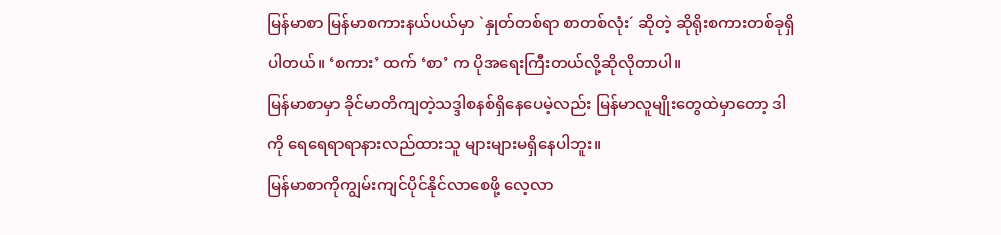မြန်မာစာ မြန်မာစကားနယ်ပယ်မှာ `နှုတ်တစ်ရာ စာတစ်လုံး´ ဆိုတဲ့ ဆိုရိုးစကားတစ်ခုရှိပါတယ်။ ‘စကား’ ထက် ‘စာ’ က ပိုအရေးကြီးတယ်လို့ဆိုလိုတာပါ။
မြန်မာစာမှာ ခိုင်မာတိကျတဲ့သဒ္ဒါစနစ်ရှိနေပေမဲ့လည်း မြန်မာလူမျိုးတွေထဲမှာတော့ ဒါကို ရေရေရာရာနားလည်ထားသူ များများမရှိနေပါဘူး။
မြန်မာစာကိုကျွမ်းကျင်ပိုင်နိုင်လာစေဖို့ လေ့လာ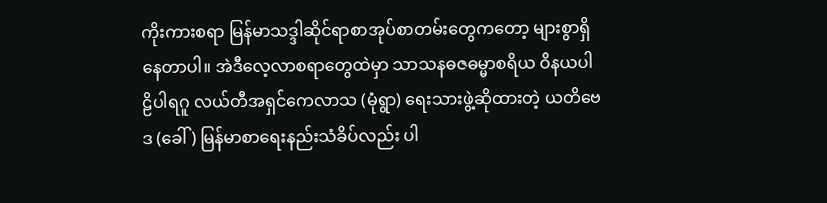ကိုးကားစရာ မြန်မာသဒ္ဒါဆိုင်ရာစာအုပ်စာတမ်းတွေကတော့ များစွာရှိနေတာပါ။ အဲဒီလေ့လာစရာတွေထဲမှာ သာသနဓဇဓမ္မာစရိယ ဝိနယပါဠိပါရဂူ လယ်တီအရှင်ကေလာသ (မုံရွာ) ရေးသားဖွဲ့ဆိုထားတဲ့ ယတိဗေဒ (ခေါ် ) မြန်မာစာရေးနည်းသံခိပ်လည်း ပါ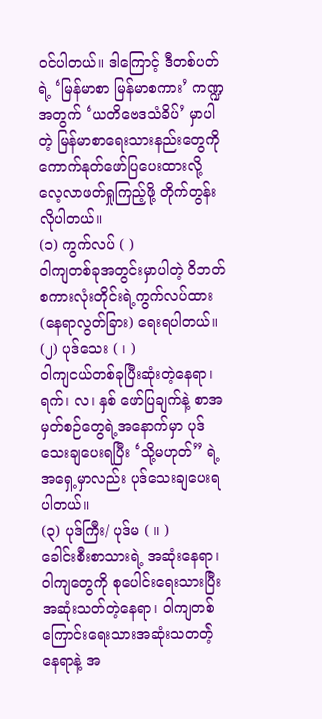ဝင်ပါတယ်။ ဒါကြောင့် ဒီတစ်ပတ်ရဲ့ ‘မြန်မာစာ မြန်မာစကား’ ကဏ္ဍအတွက် ‘ယတိဗေဒသံခိပ်’ မှာပါတဲ့ မြန်မာစာရေးသားနည်းတွေကို ကောက်နုတ်ဖော်ပြပေးထားလို့ လေ့လာဖတ်ရှုကြည့်ဖို့ တိုက်တွန်းလိုပါတယ်။
(၁) ကွက်လပ် ( )
ဝါကျတစ်ခုအတွင်းမှာပါတဲ့ ဝိဘတ်စကားလုံးတိုင်းရဲ့ကွက်လပ်ထား (နေရာလွတ်ခြား) ရေးရပါတယ်။
(၂) ပုဒ်သေး ( ၊ )
ဝါကျငယ်တစ်ခုပြီးဆုံးတဲ့နေရာ၊ ရက်၊ လ၊ နှစ် ဖော်ပြချက်နဲ့ စာအမှတ်စဉ်တွေရဲ့အနောက်မှာ ပုဒ်သေးချပေးရပြီး ‘သို့မဟုတ်” ရဲ့အရှေ့မှာလည်း ပုဒ်သေးချပေးရပါတယ်။
(၃) ပုဒ်ကြီး/ ပုဒ်မ ( ။ )
ခေါင်းစီးစာသားရဲ့ အဆုံးနေရာ၊
ဝါကျတွေကို စုပေါင်းရေးသားပြီးအဆုံးသတ်တဲ့နေရာ၊ ဝါကျတစ်ကြောင်းရေးသားအဆုံးသတတဲ့်နေရာနဲ့ အ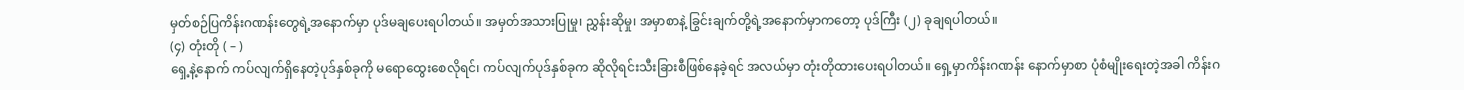မှတ်စဉ်ပြကိန်းဂဏန်းတွေရဲ့အနောက်မှာ ပုဒ်မချပေးရပါတယ်။ အမှတ်အသားပြုမှု၊ ညွှန်းဆိုမှု၊ အမှာစာနဲ့ ခြွင်းချက်တို့ရဲ့အနောက်မှာကတော့ ပုဒ်ကြီး (၂) ခုချရပါတယ်။
(၄) တုံးတို ( – )
ရှေ့နဲ့နောက် ကပ်လျက်ရှိနေတဲ့ပုဒ်နှစ်ခုကို မရောထွေးစေလိုရင်၊ ကပ်လျက်ပုဒ်နှစ်ခုက ဆိုလိုရင်းသီးခြားစီဖြစ်နေခဲ့ရင် အလယ်မှာ တုံးတိုထားပေးရပါတယ်။ ရှေ့မှာကိန်းဂဏန်း နောက်မှာစာ ပုံစံမျိုးရေးတဲ့အခါ ကိန်းဂ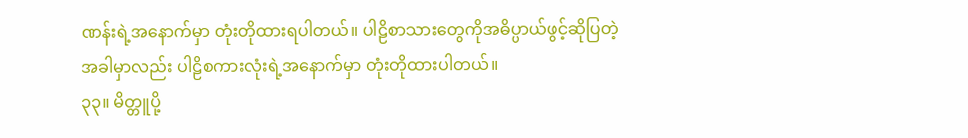ဏန်းရဲ့အနောက်မှာ တုံးတိုထားရပါတယ်။ ပါဠိစာသားတွေကိုအဓိပ္ပာယ်ဖွင့်ဆိုပြတဲ့အခါမှာလည်း ပါဠိစကားလုံးရဲ့အနောက်မှာ တုံးတိုထားပါတယ်။
၃၃။ မိတ္တူပို့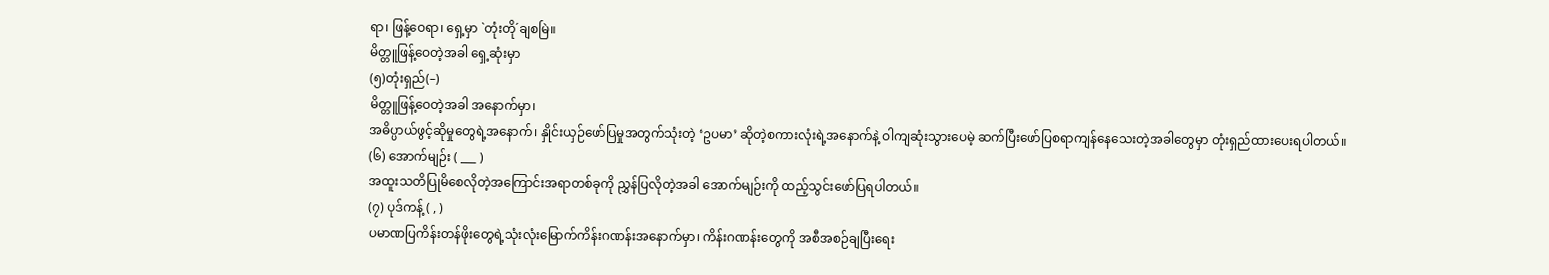ရာ၊ ဖြန့်ဝေရာ၊ ရှေ့မှာ `တုံးတို´ချစမြဲ။
မိတ္တူဖြန့်ဝေတဲ့အခါ ရှေ့ဆုံးမှာ
(၅)တုံးရှည်(–)
မိတ္တူဖြန့်ဝေတဲ့အခါ အနောက်မှာ၊
အဓိပ္ပာယ်ဖွင့်ဆိုမှုတွေရဲ့အနောက်၊ နှိုင်းယှဉ်ဖော်ပြမှုအတွက်သုံးတဲ့ ‘ဥပမာ’ ဆိုတဲ့စကားလုံးရဲ့အနောက်နဲ့ ဝါကျဆုံးသွားပေမဲ့ ဆက်ပြီးဖော်ပြစရာကျန်နေသေးတဲ့အခါတွေမှာ တုံးရှည်ထားပေးရပါတယ်။
(၆) အောက်မျဉ်း ( ___ )
အထူးသတိပြုမိစေလိုတဲ့အကြောင်းအရာတစ်ခုကို ညွှန်ပြလိုတဲ့အခါ အောက်မျဉ်းကို ထည့်သွင်းဖော်ပြရပါတယ်။
(၇) ပုဒ်ကန့် ( , )
ပမာဏပြကိန်းတန်ဖိုးတွေရဲ့သုံးလုံးမြောက်ကိန်းဂဏန်းအနောက်မှာ၊ ကိန်းဂဏန်းတွေကို အစီအစဉ်ချပြီးရေး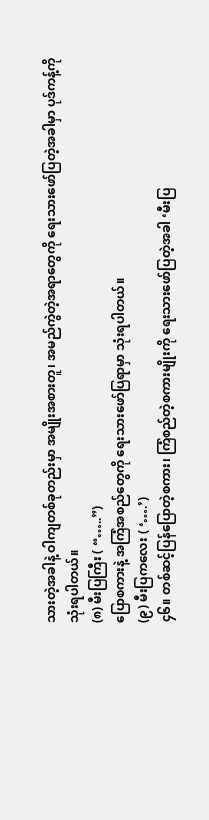သားတဲ့အခါနဲ့ ဝါကျတစ်ခုတည်းမှာ အမျိုးအစားတူ၊ အမည်ကွဲတဲ့အရာတွေကို ရေးသားဖော်ပြတဲ့အခါမှာ ပုဒ်ကန့်ကိုသုံးရပါတယ်။
(၈) မီးပြကြီး ( “…..”)
ပြောစကားနဲ့ အကြံအစည်တွေကို ရေးသားဖော်ပြရာမှာ သုံးရပါတယ်။
(၉) မီးပြကလေး ( ‘….’)
၄၆။ တစ်ဆင့်ပြန်ပြောတဲ့စကား၊ ကြံစည်တဲ့စကားမျိုးကို ရေးသားဖော်ပြတဲ့အခါ ‘မီးပြ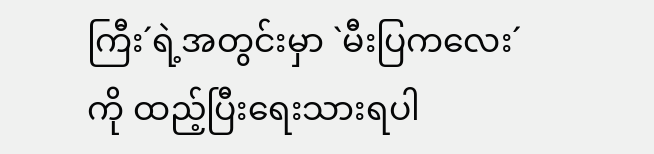ကြီး´ရဲ့အတွင်းမှာ `မီးပြကလေး´ကို ထည့်ပြီးရေးသားရပါ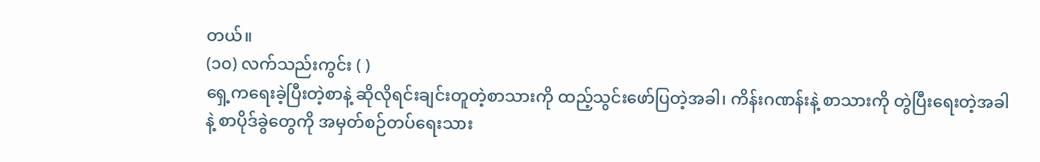တယ်။
(၁၀) လက်သည်းကွင်း ( )
ရှေ့ကရေးခဲ့ပြီးတဲ့စာနဲ့ ဆိုလိုရင်းချင်းတူတဲ့စာသားကို ထည့်သွင်းဖော်ပြတဲ့အခါ၊ ကိန်းဂဏန်းနဲ့ စာသားကို တွဲပြီးရေးတဲ့အခါနဲ့ စာပိုဒ်ခွဲတွေကို အမှတ်စဉ်တပ်ရေးသား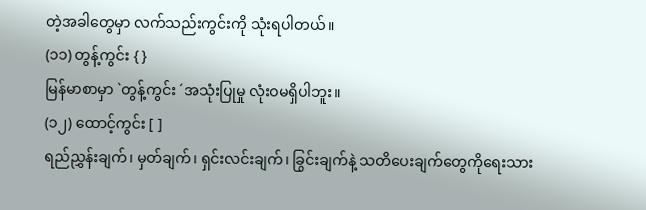တဲ့အခါတွေမှာ လက်သည်းကွင်းကို သုံးရပါတယ်။
(၁၁) တွန့်ကွင်း { }
မြန်မာစာမှာ `တွန့်ကွင်း ´အသုံးပြုမှု လုံးဝမရှိပါဘူး။
(၁၂) ထောင့်ကွင်း [ ]
ရည်ညွှန်းချက်၊ မှတ်ချက်၊ ရှင်းလင်းချက်၊ ခြွင်းချက်နဲ့ သတိပေးချက်တွေကိုရေးသား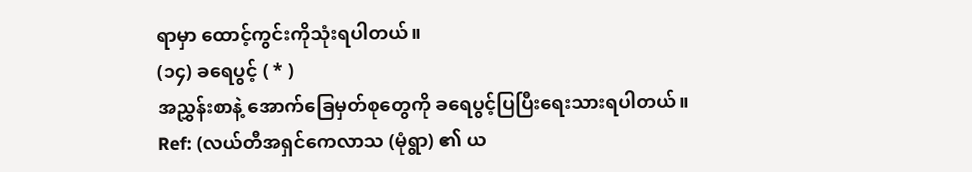ရာမှာ ထောင့်ကွင်းကိုသုံးရပါတယ်။
(၁၄) ခရေပွင့် ( * )
အညွှန်းစာနဲ့ အောက်ခြေမှတ်စုတွေကို ခရေပွင့်ပြပြီးရေးသားရပါတယ်။
Ref: (လယ်တီအရှင်ကေလာသ (မုံရွာ) ၏ ယ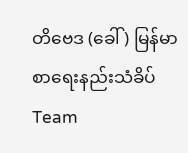တိဗေဒ (ခေါ် ) မြန်မာစာရေးနည်းသံခိပ်
Team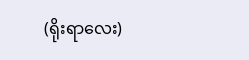(ရိုးရာလေး)